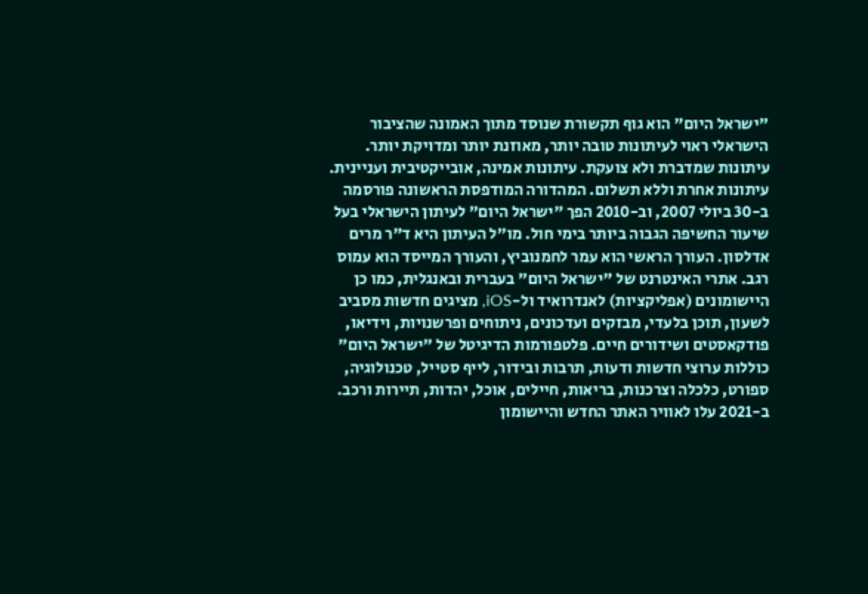"ישראל היום" הוא גוף תקשורת שנוסד מתוך האמונה שהציבור הישראלי ראוי לעיתונות טובה יותר, מאוזנת יותר ומדויקת יותר. עיתונות שמדברת ולא צועקת. עיתונות אמינה, אובייקטיבית ועניינית. עיתונות אחרת וללא תשלום. המהדורה המודפסת הראשונה פורסמה ב-30 ביולי 2007, וב-2010 הפך "ישראל היום" לעיתון הישראלי בעל שיעור החשיפה הגבוה ביותר בימי חול. מו"ל העיתון היא ד"ר מרים אדלסון. העורך הראשי הוא עמר לחמנוביץ, והעורך המייסד הוא עמוס רגב. אתרי האינטרנט של "ישראל היום" בעברית ובאנגלית, כמו כן היישומונים (אפליקציות) לאנדרואיד ול-iOS, מציגים חדשות מסביב לשעון, תוכן בלעדי, מבזקים ועדכונים, ניתוחים ופרשנויות, וידיאו, פודקאסטים ושידורים חיים. פלטפורמות הדיגיטל של "ישראל היום" כוללות ערוצי חדשות ודעות, תרבות ובידור, לייף סטייל, טכנולוגיה, ספורט, כלכלה וצרכנות, בריאות, חיילים, אוכל, יהדות, תיירות ורכב. ב-2021 עלו לאוויר האתר החדש והיישומון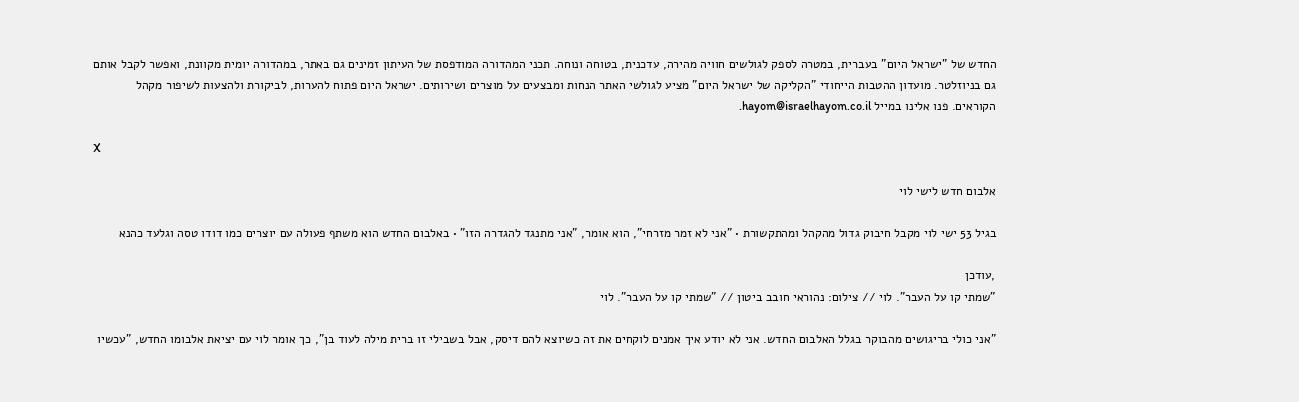החדש של "ישראל היום" בעברית, במטרה לספק לגולשים חוויה מהירה, עדכנית, בטוחה ונוחה. תכני המהדורה המודפסת של העיתון זמינים גם באתר, במהדורה יומית מקוונת, ואפשר לקבל אותם גם בניוזלטר. מועדון ההטבות הייחודי "הקליקה של ישראל היום" מציע לגולשי האתר הנחות ומבצעים על מוצרים ושירותים. ישראל היום פתוח להערות, לביקורת ולהצעות לשיפור מקהל הקוראים. פנו אלינו במייל hayom@israelhayom.co.il.

X

אלבום חדש לישי לוי

בגיל 53 ישי לוי מקבל חיבוק גדול מהקהל ומהתקשורת • "אני לא זמר מזרחי", הוא אומר, "אני מתנגד להגדרה הזו" • באלבום החדש הוא משתף פעולה עם יוצרים כמו דודו טסה וגלעד כהנא

,עודכן
"שמתי קו על העבר". לוי // צילום: נהוראי חובב ביטון // "שמתי קו על העבר". לוי

"אני כולי בריגושים מהבוקר בגלל האלבום החדש. אני לא יודע איך אמנים לוקחים את זה כשיוצא להם דיסק, אבל בשבילי זו ברית מילה לעוד בן", כך אומר לוי עם יציאת אלבומו החדש, "עכשיו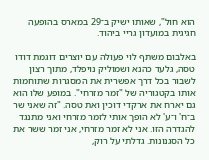הוא חול", שאותו ישיק ב־29 במארס בהופעה חגיגית במועדון גריי ביהוד.

באלבום משתף לוי פעולה עם יוצרים דוגמת דודו טסה, גלעד כהנא ושמוליק נויפלד, מתוך רצון לשבור בכל דרך אפשרית את המסגרות שתוחמות אותו בקטגוריה של "זמר מזרחי". במופע שלו הוא גם יארח את ארקדי דוכין ואת טסה. "זה שאני שר ב־ח' ו־ע' לא הופך אותי לזמר מזרחי ואני מתנגד להגדרה הזו. אני לא זמר מזרחי, אני זמר ששר את כל הסגנונות. גדלתי על רוק,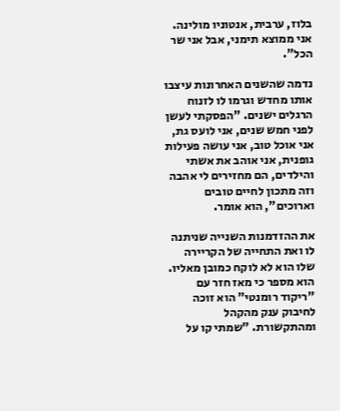בלוז, ערבית, אנטוניו מולינה. אני ממוצא תימני, אבל אני שר הכל".

נדמה שהשנים האחרונות עיצבו אותו מחדש וגרמו לו לזנוח הרגלים ישנים. "הפסקתי לעשן לפני חמש שנים, אני לועס גת, אני אוכל טוב, אני עושה פעילות גופנית, אני אוהב את אשתי והילדים, הם מחזירים לי אהבה וזה מתכון לחיים טובים וארוכים", הוא אומר.

את ההזדמנות השנייה שניתנה לו ואת התחייה של הקריירה שלו הוא לא לוקח כמובן מאליו. הוא מספר כי מאז חזר עם "ריקוד רומנטי" הוא זוכה לחיבוק ענק מהקהל ומהתקשורת. "שמתי קו על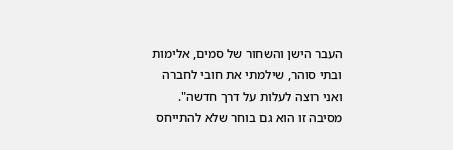העבר הישן והשחור של סמים, אלימות ובתי סוהר, שילמתי את חובי לחברה ואני רוצה לעלות על דרך חדשה". מסיבה זו הוא גם בוחר שלא להתייחס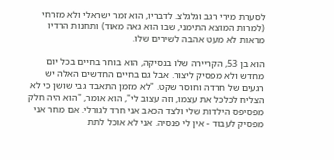לסערת מירי רגב וגלגלצ. לדבריו, הוא זמר ישראלי ולא מזרחי (למרות המוצא התימני, שבו הוא גאה מאוד) ותחנות הרדיו מראות לא מעט אהבה לשירים שלו.

הוא בן 53, הקריירה שלו בנסיקה, הוא בוחר בחיים בכל יום מחדש ולא מפסיק ליצור. אבל גם בחיים החדשים האלה יש רגעים של חרדה וחוסר שקט. "לא מזמן התאבד גבי שושן כי לא הצליח לכלכל את עצמו, וזה עצוב לי", הוא אומר, "הוא היה חלק מפסיפס הילדות שלי ולצד הכאב אני חרד לגורלי. אם מחר אני מפסיק לעבוד - אין לי פנסיה. אני לא אוכל לתת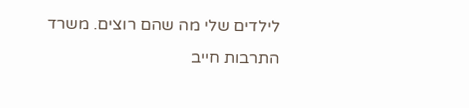לילדים שלי מה שהם רוצים. משרד התרבות חייב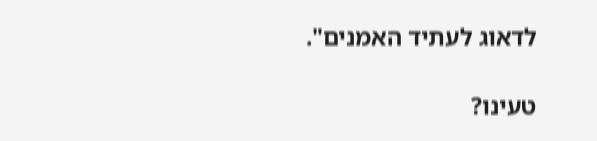לדאוג לעתיד האמנים".

טעינו?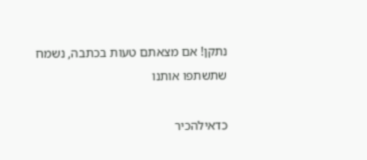נתקן! אם מצאתם טעות בכתבה, נשמח שתשתפו אותנו

כדאילהכיר